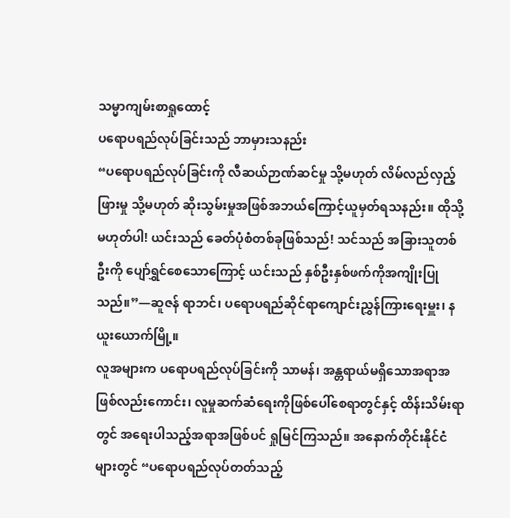သမ္မာကျမ်းစာရှုထောင့်
ပရောပရည်လုပ်ခြင်းသည် ဘာမှားသနည်း
“ပရောပရည်လုပ်ခြင်းကို လီဆယ်ဉာဏ်ဆင်မှု သို့မဟုတ် လိမ်လည်လှည့်ဖြားမှု သို့မဟုတ် ဆိုးသွမ်းမှုအဖြစ်အဘယ်ကြောင့်ယူမှတ်ရသနည်း။ ထိုသို့မဟုတ်ပါ! ယင်းသည် ခေတ်ပုံစံတစ်ခုဖြစ်သည်! သင်သည် အခြားသူတစ်ဦးကို ပျော်ရွှင်စေသောကြောင့် ယင်းသည် နှစ်ဦးနှစ်ဖက်ကိုအကျိုးပြုသည်။”—ဆူဇန် ရာဘင်၊ ပရောပရည်ဆိုင်ရာကျောင်းညွှန်ကြားရေးမှူး၊ နယူးယောက်မြို့။
လူအများက ပရောပရည်လုပ်ခြင်းကို သာမန်၊ အန္တရာယ်မရှိသောအရာအဖြစ်လည်းကောင်း၊ လူမှုဆက်ဆံရေးကိုဖြစ်ပေါ်စေရာတွင်နှင့် ထိန်းသိမ်းရာတွင် အရေးပါသည့်အရာအဖြစ်ပင် ရှုမြင်ကြသည်။ အနောက်တိုင်းနိုင်ငံများတွင် “ပရောပရည်လုပ်တတ်သည့်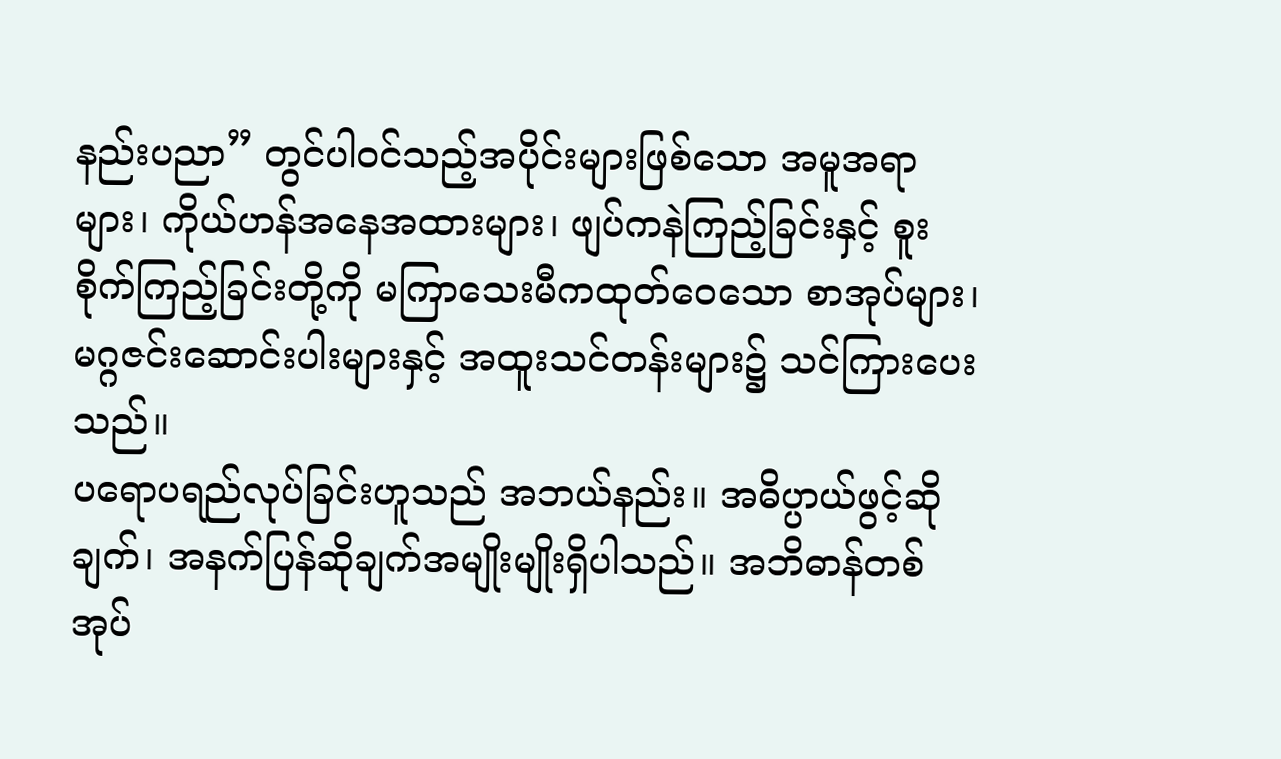နည်းပညာ” တွင်ပါဝင်သည့်အပိုင်းများဖြစ်သော အမူအရာများ၊ ကိုယ်ဟန်အနေအထားများ၊ ဖျပ်ကနဲကြည့်ခြင်းနှင့် စူးစိုက်ကြည့်ခြင်းတို့ကို မကြာသေးမီကထုတ်ဝေသော စာအုပ်များ၊ မဂ္ဂဇင်းဆောင်းပါးများနှင့် အထူးသင်တန်းများ၌ သင်ကြားပေးသည်။
ပရောပရည်လုပ်ခြင်းဟူသည် အဘယ်နည်း။ အဓိပ္ပာယ်ဖွင့်ဆိုချက်၊ အနက်ပြန်ဆိုချက်အမျိုးမျိုးရှိပါသည်။ အဘိဓာန်တစ်အုပ်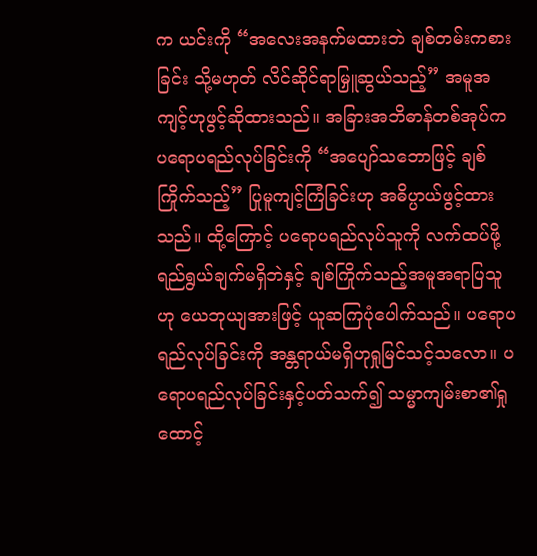က ယင်းကို “အလေးအနက်မထားဘဲ ချစ်တမ်းကစားခြင်း သို့မဟုတ် လိင်ဆိုင်ရာမြှူဆွယ်သည့်” အမူအကျင့်ဟုဖွင့်ဆိုထားသည်။ အခြားအဘိဓာန်တစ်အုပ်က ပရောပရည်လုပ်ခြင်းကို “အပျော်သဘောဖြင့် ချစ်ကြိုက်သည့်” ပြုမူကျင့်ကြံခြင်းဟု အဓိပ္ပာယ်ဖွင့်ထားသည်။ ထို့ကြောင့် ပရောပရည်လုပ်သူကို လက်ထပ်ဖို့ရည်ရွယ်ချက်မရှိဘဲနှင့် ချစ်ကြိုက်သည့်အမူအရာပြသူဟု ယေဘုယျအားဖြင့် ယူဆကြပုံပေါက်သည်။ ပရောပရည်လုပ်ခြင်းကို အန္တရာယ်မရှိဟုရှုမြင်သင့်သလော။ ပရောပရည်လုပ်ခြင်းနှင့်ပတ်သက်၍ သမ္မာကျမ်းစာ၏ရှုထောင့်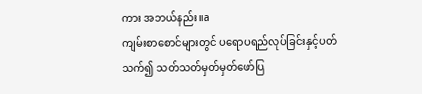ကား အဘယ်နည်း။a
ကျမ်းစာစောင်များတွင် ပရောပရည်လုပ်ခြင်းနှင့်ပတ်သက်၍ သတ်သတ်မှတ်မှတ်ဖော်ပြ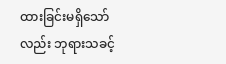ထားခြင်းမရှိသော်လည်း ဘုရားသခင့်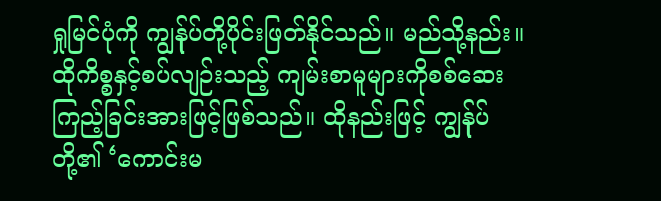ရှုမြင်ပုံကို ကျွန်ုပ်တို့ပိုင်းဖြတ်နိုင်သည်။ မည်သို့နည်း။ ထိုကိစ္စနှင့်စပ်လျဉ်းသည့် ကျမ်းစာမူများကိုစစ်ဆေးကြည့်ခြင်းအားဖြင့်ဖြစ်သည်။ ထိုနည်းဖြင့် ကျွန်ုပ်တို့၏ ‘ကောင်းမ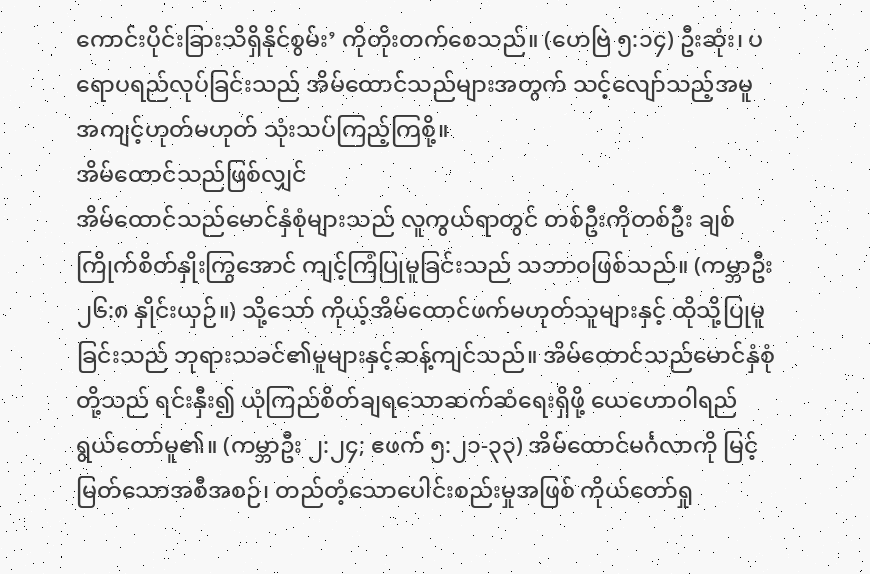ကောင်းပိုင်းခြားသိရှိနိုင်စွမ်း’ ကိုတိုးတက်စေသည်။ (ဟေဗြဲ ၅:၁၄) ဦးဆုံး၊ ပရောပရည်လုပ်ခြင်းသည် အိမ်ထောင်သည်များအတွက် သင့်လျော်သည့်အမူအကျင့်ဟုတ်မဟုတ် သုံးသပ်ကြည့်ကြစို့။
အိမ်ထောင်သည်ဖြစ်လျှင်
အိမ်ထောင်သည်မောင်နှံစုံများသည် လူကွယ်ရာတွင် တစ်ဦးကိုတစ်ဦး ချစ်ကြိုက်စိတ်နှိုးကြွအောင် ကျင့်ကြံပြုမူခြင်းသည် သဘာဝဖြစ်သည်။ (ကမ္ဘာဦး ၂၆:၈ နှိုင်းယှဉ်။) သို့သော် ကိုယ့်အိမ်ထောင်ဖက်မဟုတ်သူများနှင့် ထိုသို့ပြုမူခြင်းသည် ဘုရားသခင်၏မူများနှင့်ဆန့်ကျင်သည်။ အိမ်ထောင်သည်မောင်နှံစုံတို့သည် ရင်းနှီး၍ ယုံကြည်စိတ်ချရသောဆက်ဆံရေးရှိဖို့ ယေဟောဝါရည်ရွယ်တော်မူ၏။ (ကမ္ဘာဦး ၂:၂၄; ဧဖက် ၅:၂၁-၃၃) အိမ်ထောင်မင်္ဂလာကို မြင့်မြတ်သောအစီအစဉ်၊ တည်တံ့သောပေါင်းစည်းမှုအဖြစ် ကိုယ်တော်ရှု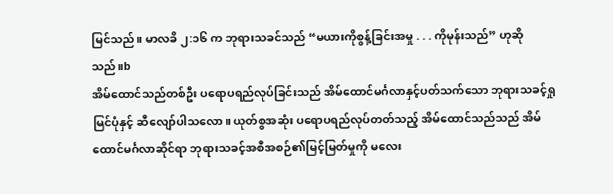မြင်သည်။ မာလခိ ၂:၁၆ က ဘုရားသခင်သည် “မယားကိုစွန့်ခြင်းအမှု . . . ကိုမုန်းသည်” ဟုဆိုသည်။b
အိမ်ထောင်သည်တစ်ဦး ပရောပရည်လုပ်ခြင်းသည် အိမ်ထောင်မင်္ဂလာနှင့်ပတ်သက်သော ဘုရားသခင့်ရှုမြင်ပုံနှင့် ဆီလျော်ပါသလော။ ယုတ်စွအဆုံး ပရောပရည်လုပ်တတ်သည့် အိမ်ထောင်သည်သည် အိမ်ထောင်မင်္ဂလာဆိုင်ရာ ဘုရားသခင့်အစီအစဉ်၏မြင့်မြတ်မှုကို မလေး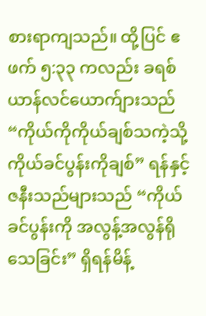စားရာကျသည်။ ထို့ပြင် ဧဖက် ၅:၃၃ ကလည်း ခရစ်ယာန်လင်ယောက်ျားသည် “ကိုယ်ကိုကိုယ်ချစ်သကဲ့သို့ ကိုယ်ခင်ပွန်းကိုချစ်” ရန်နှင့် ဇနီးသည်များသည် “ကိုယ်ခင်ပွန်းကို အလွန့်အလွန်ရိုသေခြင်း” ရှိရန်မိန့်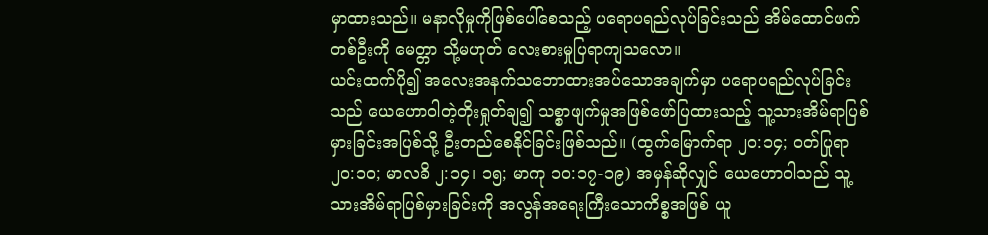မှာထားသည်။ မနာလိုမှုကိုဖြစ်ပေါ်စေသည့် ပရောပရည်လုပ်ခြင်းသည် အိမ်ထောင်ဖက်တစ်ဦးကို မေတ္တာ သို့မဟုတ် လေးစားမှုပြရာကျသလော။
ယင်းထက်ပို၍ အလေးအနက်သဘောထားအပ်သောအချက်မှာ ပရောပရည်လုပ်ခြင်းသည် ယေဟောဝါတဲ့တိုးရှုတ်ချ၍ သစ္စာဖျက်မှုအဖြစ်ဖော်ပြထားသည့် သူ့သားအိမ်ရာပြစ်မှားခြင်းအပြစ်သို့ ဦးတည်စေနိုင်ခြင်းဖြစ်သည်။ (ထွက်မြောက်ရာ ၂၀:၁၄; ဝတ်ပြုရာ ၂၀:၁၀; မာလခိ ၂:၁၄၊ ၁၅; မာကု ၁၀:၁၇-၁၉) အမှန်ဆိုလျှင် ယေဟောဝါသည် သူ့သားအိမ်ရာပြစ်မှားခြင်းကို အလွန်အရေးကြီးသောကိစ္စအဖြစ် ယူ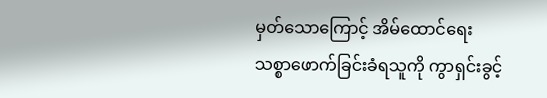မှတ်သောကြောင့် အိမ်ထောင်ရေးသစ္စာဖောက်ခြင်းခံရသူကို ကွာရှင်းခွင့်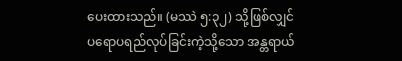ပေးထားသည်။ (မဿဲ ၅:၃၂) သို့ဖြစ်လျှင် ပရောပရည်လုပ်ခြင်းကဲ့သို့သော အန္တရာယ်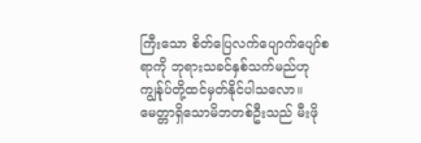ကြီးသော စိတ်ပြေလက်ပျောက်ပျော်စရာကို ဘုရားသခင်နှစ်သက်မည်ဟု ကျွန်ုပ်တို့ထင်မှတ်နိုင်ပါသလော။ မေတ္တာရှိသောမိဘတစ်ဦးသည် မီးဖို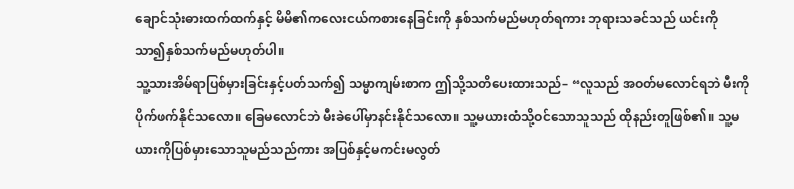ချောင်သုံးဓားထက်ထက်နှင့် မိမိ၏ကလေးငယ်ကစားနေခြင်းကို နှစ်သက်မည်မဟုတ်ရကား ဘုရားသခင်သည် ယင်းကို သာ၍နှစ်သက်မည်မဟုတ်ပါ။
သူ့သားအိမ်ရာပြစ်မှားခြင်းနှင့်ပတ်သက်၍ သမ္မာကျမ်းစာက ဤသို့သတိပေးထားသည်– “လူသည် အဝတ်မလောင်ရဘဲ မီးကိုပိုက်ဖက်နိုင်သလော။ ခြေမလောင်ဘဲ မီးခဲပေါ်မှာနင်းနိုင်သလော။ သူ့မယားထံသို့ဝင်သောသူသည် ထိုနည်းတူဖြစ်၏။ သူ့မယားကိုပြစ်မှားသောသူမည်သည်ကား အပြစ်နှင့်မကင်းမလွတ်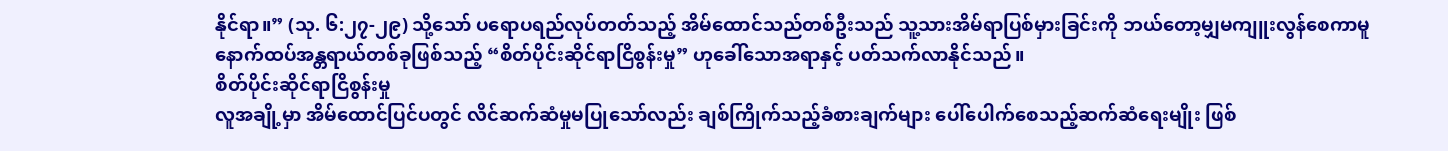နိုင်ရာ။” (သု. ၆:၂၇-၂၉) သို့သော် ပရောပရည်လုပ်တတ်သည့် အိမ်ထောင်သည်တစ်ဦးသည် သူ့သားအိမ်ရာပြစ်မှားခြင်းကို ဘယ်တော့မျှမကျူးလွန်စေကာမူ နောက်ထပ်အန္တရာယ်တစ်ခုဖြစ်သည့် “စိတ်ပိုင်းဆိုင်ရာငြိစွန်းမှု” ဟုခေါ်သောအရာနှင့် ပတ်သက်လာနိုင်သည်။
စိတ်ပိုင်းဆိုင်ရာငြိစွန်းမှု
လူအချို့မှာ အိမ်ထောင်ပြင်ပတွင် လိင်ဆက်ဆံမှုမပြုသော်လည်း ချစ်ကြိုက်သည့်ခံစားချက်များ ပေါ်ပေါက်စေသည့်ဆက်ဆံရေးမျိုး ဖြစ်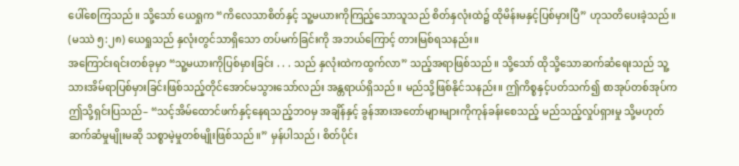ပေါ်စေကြသည်။ သို့သော် ယေရှုက “ကိလေသာစိတ်နှင့် သူ့မယားကိုကြည့်သောသူသည် စိတ်နှလုံးထဲ၌ ထိုမိန်းမနှင့်ပြစ်မှားပြီ” ဟုသတိပေးခဲ့သည်။ (မဿဲ ၅:၂၈) ယေရှုသည် နှလုံးတွင်သာရှိသော တပ်မက်ခြင်းကို အဘယ်ကြောင့် တားမြစ်ရသနည်း။
အကြောင်းရင်းတစ်ခုမှာ “သူ့မယားကိုပြစ်မှားခြင်း . . . သည် နှလုံးထဲကထွက်လာ” သည့်အရာဖြစ်သည်။ သို့သော် ထိုသို့သောဆက်ဆံရေးသည် သူ့သားအိမ်ရာပြစ်မှားခြင်းဖြစ်သည့်တိုင်အောင်မသွားသော်လည်း အန္တရာယ်ရှိသည်။ မည်သို့ဖြစ်နိုင်သနည်း။ ဤကိစ္စနှင့်ပတ်သက်၍ စာအုပ်တစ်အုပ်က ဤသို့ရှင်းပြသည်– “သင့်အိမ်ထောင်ဖက်နှင့်နေရသည့်ဘဝမှ အချိန်နှင့် ခွန်အားအတော်များများကိုကုန်ခန်းစေသည့် မည်သည့်လှုပ်ရှားမှု သို့မဟုတ် ဆက်ဆံမှုမျိုးမဆို သစ္စာမဲ့မှုတစ်မျိုးဖြစ်သည်။” မှန်ပါသည်၊ စိတ်ပိုင်း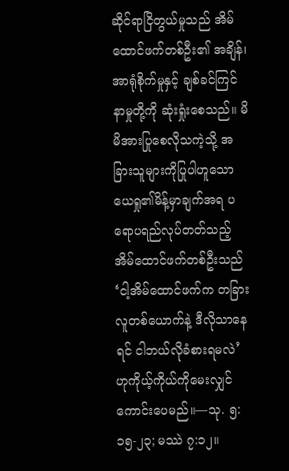ဆိုင်ရာငြိတွယ်မှုသည် အိမ်ထောင်ဖက်တစ်ဦး၏ အချိန်၊ အာရုံစိုက်မှုနှင့် ချစ်ခင်ကြင်နာမှုတို့ကို ဆုံးရှုံးစေသည်။ မိမိအားပြုစေလိုသကဲ့သို့ အခြားသူများကိုပြုပါဟူသော ယေရှု၏မိန့်မှာချက်အရ ပရောပရည်လုပ်တတ်သည့် အိမ်ထောင်ဖက်တစ်ဦးသည် ‘ငါ့အိမ်ထောင်ဖက်က တခြားလူတစ်ယောက်နဲ့ ဒီလိုသာနေရင် ငါဘယ်လိုခံစားရမလဲ’ ဟုကိုယ့်ကိုယ်ကိုမေးလျှင်ကောင်းပေမည်။—သု. ၅:၁၅-၂၃; မဿဲ ၇:၁၂။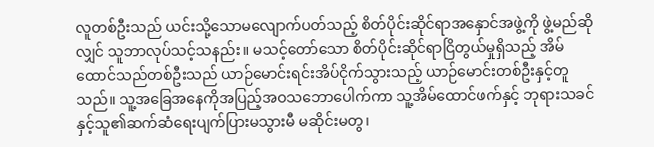လူတစ်ဦးသည် ယင်းသို့သောမလျောက်ပတ်သည့် စိတ်ပိုင်းဆိုင်ရာအနှောင်အဖွဲ့ကို ဖွဲ့မည်ဆိုလျှင် သူဘာလုပ်သင့်သနည်း။ မသင့်တော်သော စိတ်ပိုင်းဆိုင်ရာငြိတွယ်မှုရှိသည့် အိမ်ထောင်သည်တစ်ဦးသည် ယာဉ်မောင်းရင်းအိပ်ငိုက်သွားသည့် ယာဉ်မောင်းတစ်ဦးနှင့်တူသည်။ သူ့အခြေအနေကိုအပြည့်အဝသဘောပေါက်ကာ သူ့အိမ်ထောင်ဖက်နှင့် ဘုရားသခင်နှင့်သူ၏ဆက်ဆံရေးပျက်ပြားမသွားမီ မဆိုင်းမတွ၊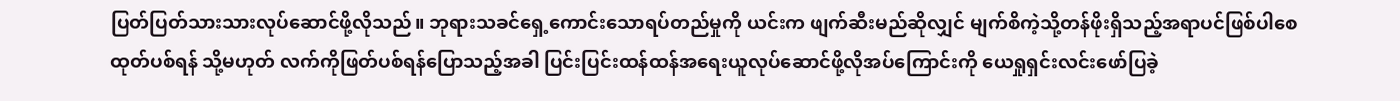ပြတ်ပြတ်သားသားလုပ်ဆောင်ဖို့လိုသည်။ ဘုရားသခင်ရှေ့ကောင်းသောရပ်တည်မှုကို ယင်းက ဖျက်ဆီးမည်ဆိုလျှင် မျက်စိကဲ့သို့တန်ဖိုးရှိသည့်အရာပင်ဖြစ်ပါစေ ထုတ်ပစ်ရန် သို့မဟုတ် လက်ကိုဖြတ်ပစ်ရန်ပြောသည့်အခါ ပြင်းပြင်းထန်ထန်အရေးယူလုပ်ဆောင်ဖို့လိုအပ်ကြောင်းကို ယေရှုရှင်းလင်းဖော်ပြခဲ့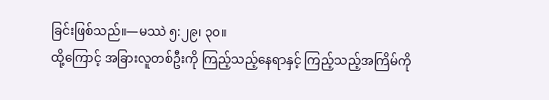ခြင်းဖြစ်သည်။—မဿဲ ၅:၂၉၊ ၃၀။
ထို့ကြောင့် အခြားလူတစ်ဦးကို ကြည့်သည့်နေရာနှင့် ကြည့်သည့်အကြိမ်ကို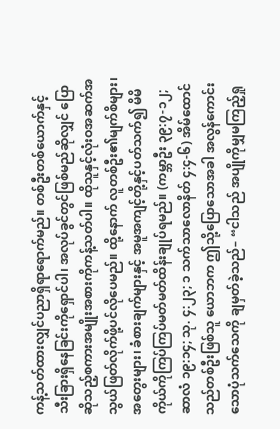ကန့်သတ်ထားလျှင်ပညာရှိရာရောက်မည်။ တစ်ဦးတစ်ယောက်နှင့် သီးခြားရှိနေခြင်းကိုရှောင်ပါ၊ အလုပ်ခွင်တွင်ဖြစ်မည်ဆိုလျှင် ပြောဆိုသည့်စကားအမျိုးအစားကိုကန့်သတ်ပါ။ ထိုသူနှင့်လုံးဝအဆက်အသွယ်ဖြတ်လိုက်ဖို့ပင်လိုပေမည်။ ထို့နောက် လူတစ်ဦး၏မျက်စိများ၊ အတွေးများ၊ ခံစားချက်များနှင့် အမူအကျင့်တို့နှင့်ပတ်သက်၍ မိမိကိုယ်ကိုကြပ်ကြပ်မတ်မတ်ထိန်းချုပ်ရမည်။ (ကမ္ဘာဦး ၃၉:၇-၁၂; ဆာလံ ၁၉:၁၄; သု. ၄:၂၃; ၁ သက်သာလောနိတ် ၄:၄-၆) အိမ်ထောင်သည်တစ်ဦးဖြစ်သူ ယောဘက ဤသို့ပြောသောအခါ အလွန်ကောင်းသောပုံသက်သေကို ချမှတ်ခဲ့သည်– “ငါသည် အပျိုကိုမျှမကြည့်ရှု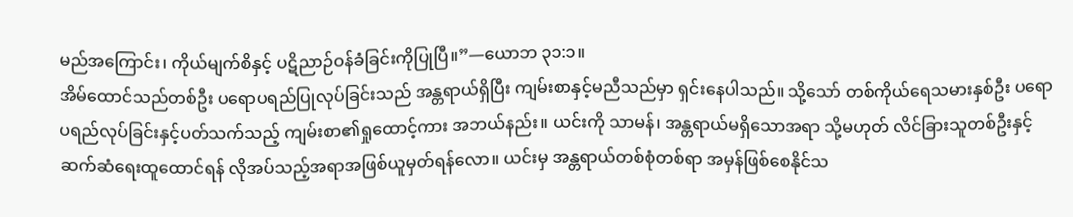မည်အကြောင်း၊ ကိုယ်မျက်စိနှင့် ပဋိညာဉ်ဝန်ခံခြင်းကိုပြုပြီ။”—ယောဘ ၃၁:၁။
အိမ်ထောင်သည်တစ်ဦး ပရောပရည်ပြုလုပ်ခြင်းသည် အန္တရာယ်ရှိပြီး ကျမ်းစာနှင့်မညီသည်မှာ ရှင်းနေပါသည်။ သို့သော် တစ်ကိုယ်ရေသမားနှစ်ဦး ပရောပရည်လုပ်ခြင်းနှင့်ပတ်သက်သည့် ကျမ်းစာ၏ရှုထောင့်ကား အဘယ်နည်း။ ယင်းကို သာမန်၊ အန္တရာယ်မရှိသောအရာ သို့မဟုတ် လိင်ခြားသူတစ်ဦးနှင့်ဆက်ဆံရေးထူထောင်ရန် လိုအပ်သည့်အရာအဖြစ်ယူမှတ်ရန်လော။ ယင်းမှ အန္တရာယ်တစ်စုံတစ်ရာ အမှန်ဖြစ်စေနိုင်သ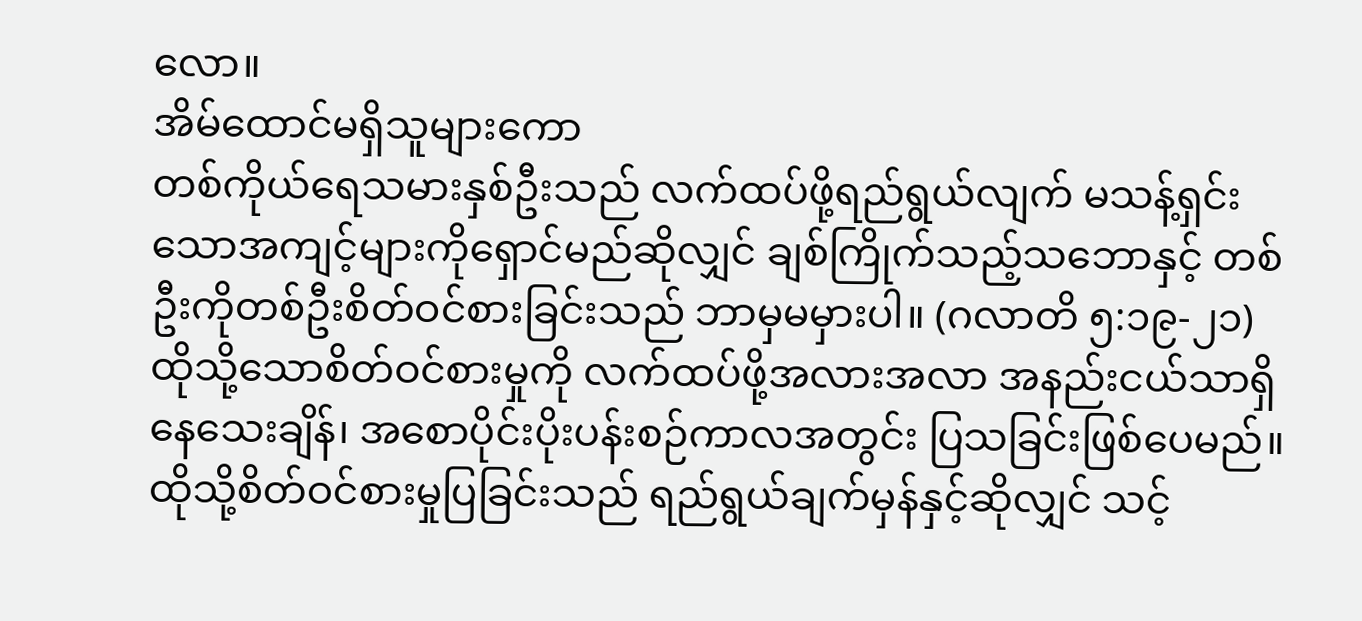လော။
အိမ်ထောင်မရှိသူများကော
တစ်ကိုယ်ရေသမားနှစ်ဦးသည် လက်ထပ်ဖို့ရည်ရွယ်လျက် မသန့်ရှင်းသောအကျင့်များကိုရှောင်မည်ဆိုလျှင် ချစ်ကြိုက်သည့်သဘောနှင့် တစ်ဦးကိုတစ်ဦးစိတ်ဝင်စားခြင်းသည် ဘာမှမမှားပါ။ (ဂလာတိ ၅:၁၉-၂၁) ထိုသို့သောစိတ်ဝင်စားမှုကို လက်ထပ်ဖို့အလားအလာ အနည်းငယ်သာရှိနေသေးချိန်၊ အစောပိုင်းပိုးပန်းစဉ်ကာလအတွင်း ပြသခြင်းဖြစ်ပေမည်။ ထိုသို့စိတ်ဝင်စားမှုပြခြင်းသည် ရည်ရွယ်ချက်မှန်နှင့်ဆိုလျှင် သင့်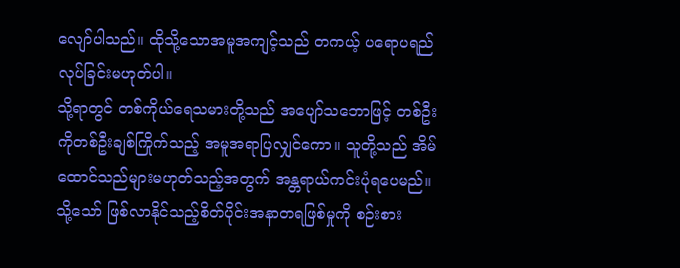လျော်ပါသည်။ ထိုသို့သောအမူအကျင့်သည် တကယ့် ပရောပရည်လုပ်ခြင်းမဟုတ်ပါ။
သို့ရာတွင် တစ်ကိုယ်ရေသမားတို့သည် အပျော်သဘောဖြင့် တစ်ဦးကိုတစ်ဦးချစ်ကြိုက်သည့် အမူအရာပြလျှင်ကော။ သူတို့သည် အိမ်ထောင်သည်များမဟုတ်သည့်အတွက် အန္တရာယ်ကင်းပုံရပေမည်။ သို့သော် ဖြစ်လာနိုင်သည့်စိတ်ပိုင်းအနာတရဖြစ်မှုကို စဉ်းစား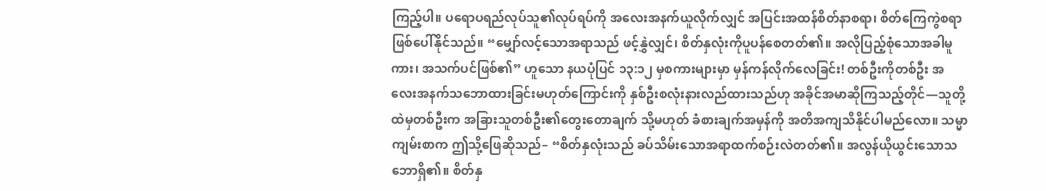ကြည့်ပါ။ ပရောပရည်လုပ်သူ၏လုပ်ရပ်ကို အလေးအနက်ယူလိုက်လျှင် အပြင်းအထန်စိတ်နာစရာ၊ စိတ်ကြေကွဲစရာဖြစ်ပေါ်နိုင်သည်။ “မျှော်လင့်သောအရာသည် ဖင့်နွှဲလျှင်၊ စိတ်နှလုံးကိုပူပန်စေတတ်၏။ အလိုပြည့်စုံသောအခါမူကား၊ အသက်ပင်ဖြစ်၏” ဟူသော နယပုံပြင် ၁၃:၁၂ မှစကားများမှာ မှန်ကန်လိုက်လေခြင်း! တစ်ဦးကိုတစ်ဦး အလေးအနက်သဘောထားခြင်းမဟုတ်ကြောင်းကို နှစ်ဦးစလုံးနားလည်ထားသည်ဟု အခိုင်အမာဆိုကြသည့်တိုင်—သူတို့ထဲမှတစ်ဦးက အခြားသူတစ်ဦး၏တွေးတောချက် သို့မဟုတ် ခံစားချက်အမှန်ကို အတိအကျသိနိုင်ပါမည်လော။ သမ္မာကျမ်းစာက ဤသို့ဖြေဆိုသည်– “စိတ်နှလုံးသည် ခပ်သိမ်းသောအရာထက်စဉ်းလဲတတ်၏။ အလွန်ယိုယွင်းသောသဘောရှိ၏။ စိတ်နှ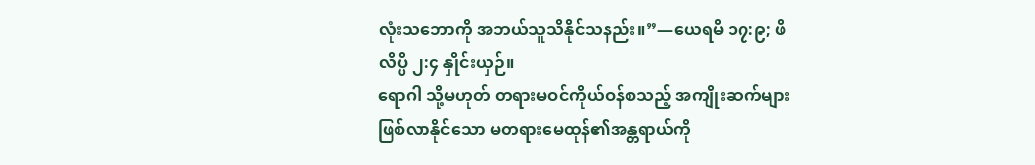လုံးသဘောကို အဘယ်သူသိနိုင်သနည်း။”—ယေရမိ ၁၇:၉; ဖိလိပ္ပိ ၂:၄ နှိုင်းယှဉ်။
ရောဂါ သို့မဟုတ် တရားမဝင်ကိုယ်ဝန်စသည့် အကျိုးဆက်များဖြစ်လာနိုင်သော မတရားမေထုန်၏အန္တရာယ်ကို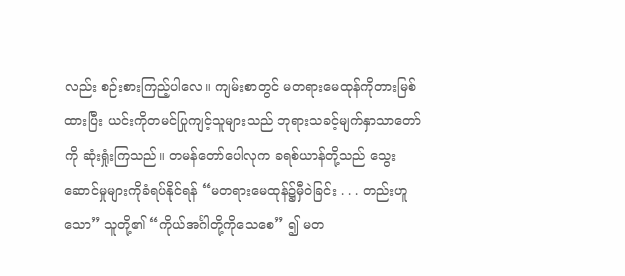လည်း စဉ်းစားကြည့်ပါလေ။ ကျမ်းစာတွင် မတရားမေထုန်ကိုတားမြစ်ထားပြီး ယင်းကိုတမင်ပြုကျင့်သူများသည် ဘုရားသခင့်မျက်နှာသာတော်ကို ဆုံးရှုံးကြသည်။ တမန်တော်ပေါလုက ခရစ်ယာန်တို့သည် သွေးဆောင်မှုများကိုခံရပ်နိုင်ရန် “မတရားမေထုန်၌မှီဝဲခြင်း . . . တည်းဟူသော” သူတို့၏ “ကိုယ်အင်္ဂါတို့ကိုသေစေ” ၍ မတ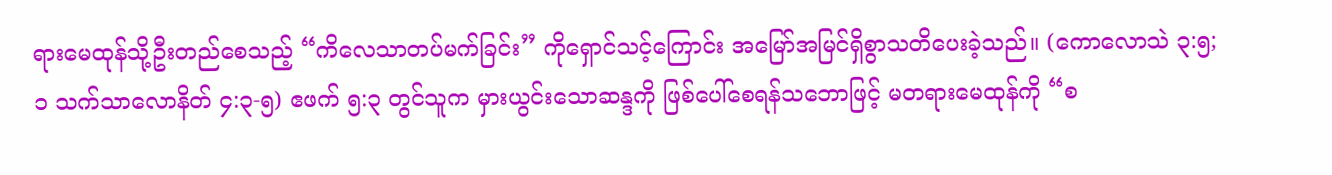ရားမေထုန်သို့ဦးတည်စေသည့် “ကိလေသာတပ်မက်ခြင်း” ကိုရှောင်သင့်ကြောင်း အမြော်အမြင်ရှိစွာသတိပေးခဲ့သည်။ (ကောလောသဲ ၃:၅; ၁ သက်သာလောနိတ် ၄:၃-၅) ဧဖက် ၅:၃ တွင်သူက မှားယွင်းသောဆန္ဒကို ဖြစ်ပေါ်စေရန်သဘောဖြင့် မတရားမေထုန်ကို “စ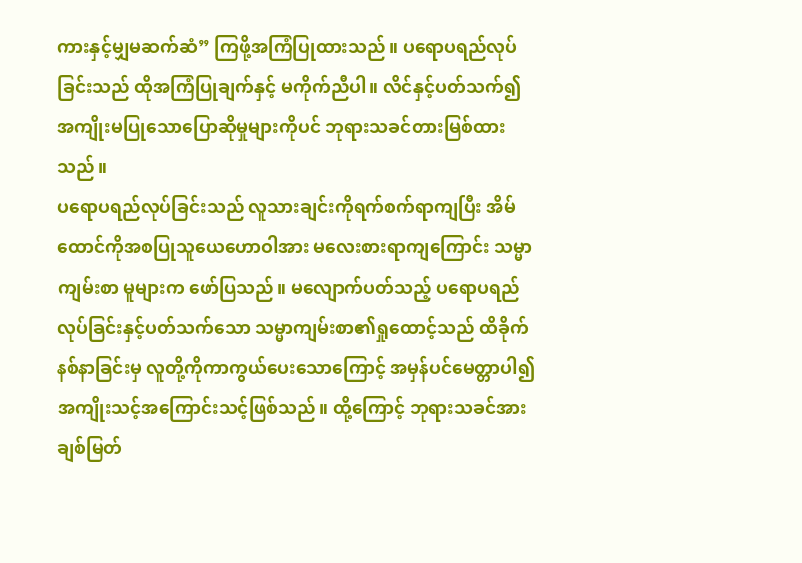ကားနှင့်မျှမဆက်ဆံ” ကြဖို့အကြံပြုထားသည်။ ပရောပရည်လုပ်ခြင်းသည် ထိုအကြံပြုချက်နှင့် မကိုက်ညီပါ။ လိင်နှင့်ပတ်သက်၍ အကျိုးမပြုသောပြောဆိုမှုများကိုပင် ဘုရားသခင်တားမြစ်ထားသည်။
ပရောပရည်လုပ်ခြင်းသည် လူသားချင်းကိုရက်စက်ရာကျပြီး အိမ်ထောင်ကိုအစပြုသူယေဟောဝါအား မလေးစားရာကျကြောင်း သမ္မာကျမ်းစာ မူများက ဖော်ပြသည်။ မလျောက်ပတ်သည့် ပရောပရည်လုပ်ခြင်းနှင့်ပတ်သက်သော သမ္မာကျမ်းစာ၏ရှုထောင့်သည် ထိခိုက်နစ်နာခြင်းမှ လူတို့ကိုကာကွယ်ပေးသောကြောင့် အမှန်ပင်မေတ္တာပါ၍ အကျိုးသင့်အကြောင်းသင့်ဖြစ်သည်။ ထို့ကြောင့် ဘုရားသခင်အားချစ်မြတ်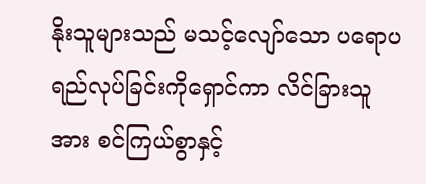နိုးသူများသည် မသင့်လျော်သော ပရောပရည်လုပ်ခြင်းကိုရှောင်ကာ လိင်ခြားသူအား စင်ကြယ်စွာနှင့်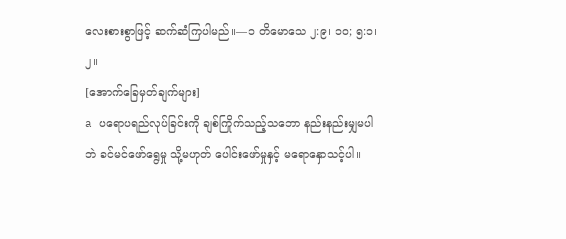လေးစားစွာဖြင့် ဆက်ဆံကြပါမည်။—၁ တိမောသေ ၂:၉၊ ၁၀; ၅:၁၊ ၂။
[အောက်ခြေမှတ်ချက်များ]
a ပရောပရည်လုပ်ခြင်းကို ချစ်ကြိုက်သည့်သဘော နည်းနည်းမျှမပါဘဲ ခင်မင်ဖော်ရွေမှု သို့မဟုတ် ပေါင်းဖော်မှုနှင့် မရောနှောသင့်ပါ။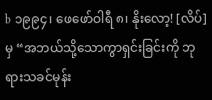b ၁၉၉၄၊ ဖေဖော်ဝါရီ ၈၊ နိုးလော့! [လိပ်] မှ “အဘယ်သို့သောကွာရှင်းခြင်းကို ဘုရားသခင်မုန်း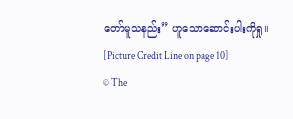တော်မူသနည်း” ဟူသောဆောင်းပါးကိုရှု။
[Picture Credit Line on page 10]
© The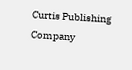Curtis Publishing Company